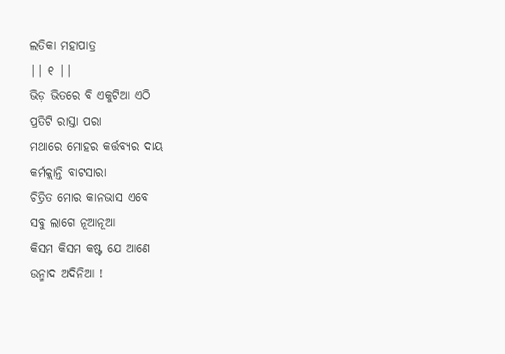ଲତିକା ମହାପାତ୍ର
|| ୧ ||
ଭିଡ଼ ଭିତରେ ବି ଏକୁଟିଆ ଏଠି
ପ୍ରତିଟି ରାସ୍ତା ପରା
ମଥାରେ ମୋହର କର୍ତ୍ତବ୍ୟର ଦାୟ
କର୍ମକ୍ଲାନ୍ତି ବାଟସାରା
ଚିତ୍ରିତ ମୋର କାନଭାସ ଏବେ
ସବୁ ଲାଗେ ନୂଆନୂଆ
କିସମ କିସମ କଷ୍ଟ ଯେ ଆଣେ
ଉନ୍ମାଦ ଅଦିନିଆ !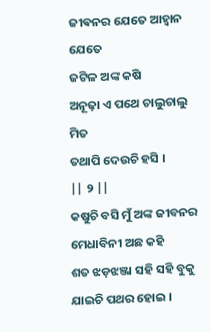ଜୀଵନର ଯେତେ ଆହ୍ୱାନ ଯେତେ
ଜଟିଳ ଅଙ୍କ କଷି
ଅନୂଢ଼ା ଏ ପଥେ ଚାଲୁଚାଲୁ ମିତ
ତଥାପି ଦେଉଚି ହସି ।
|| ୨ ||
କଷୁଚି ବସି ମୁଁ ଅଙ୍କ ଜୀବନର
ମେଧାବିନୀ ଅଛ କହି
ଶତ ଝଡ଼ଝଞ୍ଜା ସହି ସହି ବୁକୁ
ଯାଇଚି ପଥର ହୋଇ ।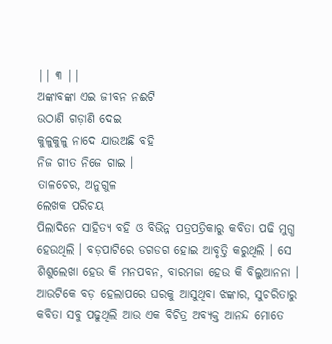|| ୩ ||
ଅଙ୍କାବଙ୍କା ଏଇ ଜୀବନ ନଈଟି
ଉଠାଣି ଗଡ଼ାଣି ଦେଇ
କୁଳୁକୁଳୁ ନାଦେ ଯାଉଅଛି ବହି
ନିଜ ଗୀତ ନିଜେ ଗାଇ ।
ତାଳଚେର, ଅନୁଗୁଳ
ଲେଖକ ପରିଚୟ
ପିଲାଦିନେ ସାହିତ୍ୟ ବହି ଓ ବିଭିନ୍ନ ପତ୍ରପତ୍ରିକାରୁ କବିତା ପଢି ମୁଗ୍ଧ ହେଉଥିଲି । ବଡ଼ପାଟିରେ ଡଗଡଗ ହୋଇ ଆବୃତ୍ତି କରୁଥିଲି । ସେ ଶିଶୁଲେଖା ହେଉ କି ମନପବନ, ବାରମଜା ହେଉ କି ବିଲୁଆନନା । ଆଉଟିକେ ବଡ଼ ହେଲାପରେ ଘରକୁ ଆସୁଥିବା ଝଙ୍କାର, ସୁଚରିତାରୁ କବିତା ସବୁ ପଢୁଥିଲି ଆଉ ଏକ ବିଚିତ୍ର ଅବ୍ୟକ୍ତ ଆନନ୍ଦ ମୋତେ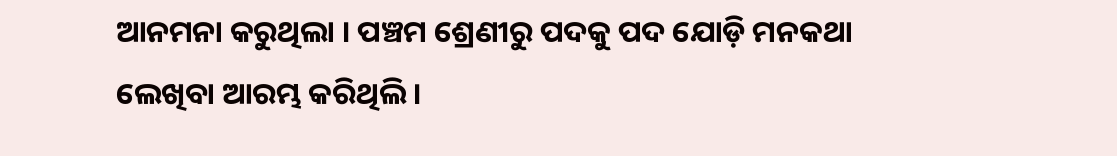ଆନମନା କରୁଥିଲା । ପଞ୍ଚମ ଶ୍ରେଣୀରୁ ପଦକୁ ପଦ ଯୋଡ଼ି ମନକଥା ଲେଖିବା ଆରମ୍ଭ କରିଥିଲି ।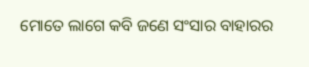ମୋତେ ଲାଗେ କବି ଜଣେ ସଂସାର ବାହାରର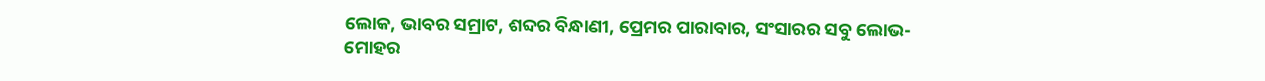ଲୋକ, ଭାବର ସମ୍ରାଟ, ଶବ୍ଦର ବିନ୍ଧାଣୀ, ପ୍ରେମର ପାରାବାର, ସଂସାରର ସବୁ ଲୋଭ-ମୋହର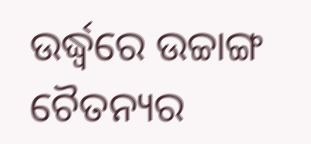ଉର୍ଦ୍ଧ୍ଵରେ ଉଚ୍ଚାଙ୍ଗ ଚୈତନ୍ୟର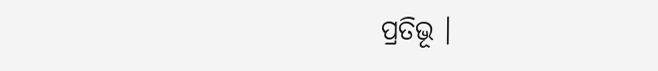ପ୍ରତିଭୂ ।